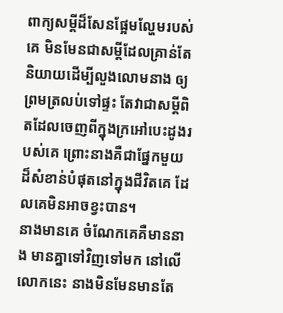ពាក្យសម្ដីដ៏សែនផ្អែមល្ហែមរបស់គេ មិនមែនជាសម្ដីដែលគ្រាន់តែនិយាយដើម្បីលួងលោមនាង ឲ្យព្រមត្រលប់ទៅផ្ទះ តែវាជាសម្ដីពិតដែលចេញពីក្នុងក្រអៅបេះដូងរបស់គេ ព្រោះនាងគឺជាផ្នែកមួយដ៏សំខាន់បំផុតនៅក្នុងជីវិតគេ ដែលគេមិនអាចខ្វះបាន។
នាងមានគេ ចំណែកគេគឺមាននាង មានគ្នាទៅវិញទៅមក នៅលើលោកនេះ នាងមិនមែនមានតែ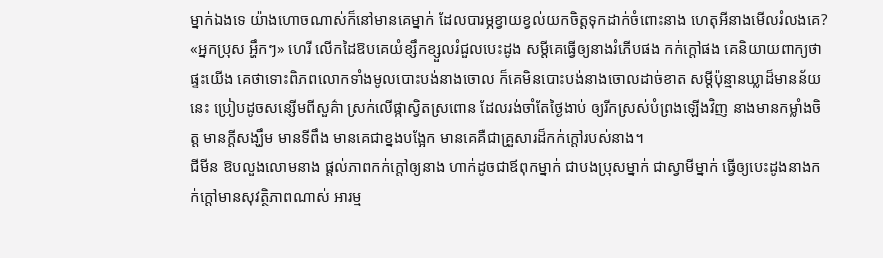ម្នាក់ឯងទេ យ៉ាងហោចណាស់ក៏នៅមានគេម្នាក់ ដែលបារម្ភខ្វាយខ្វល់យកចិត្តទុកដាក់ចំពោះនាង ហេតុអីនាងមើលរំលងគេ?
«អ្នកប្រុស អ្ហឹកៗ» ហេរី លើកដៃឱបគេយំខ្សឹកខ្សួលរំជួលបេះដូង សម្ដីគេធ្វើឲ្យនាងរំភើបផង កក់ក្ដៅផង គេនិយាយពាក្យថាផ្ទះយើង គេថាទោះពិភពលោកទាំងមូលបោះបង់នាងចោល ក៏គេមិនបោះបង់នាងចោលដាច់ខាត សម្ដីប៉ុន្មានឃ្លាដ៏មានន័យនេះ ប្រៀបដូចសន្សើមពីសួគ៌ា ស្រក់លើផ្កាស្វិតស្រពោន ដែលរង់ចាំតែថ្ងៃងាប់ ឲ្យរីកស្រស់បំព្រងឡើងវិញ នាងមានកម្លាំងចិត្ត មានក្ដីសង្ឃឹម មានទីពឹង មានគេជាខ្នងបង្អែក មានគេគឺជាគ្រួសារដ៏កក់ក្ដៅរបស់នាង។
ជីមីន ឱបលួងលោមនាង ផ្ដល់ភាពកក់ក្ដៅឲ្យនាង ហាក់ដូចជាឪពុកម្នាក់ ជាបងប្រុសម្នាក់ ជាស្វាមីម្នាក់ ធ្វើឲ្យបេះដូងនាងកក់ក្ដៅមានសុវត្ថិភាពណាស់ អារម្ម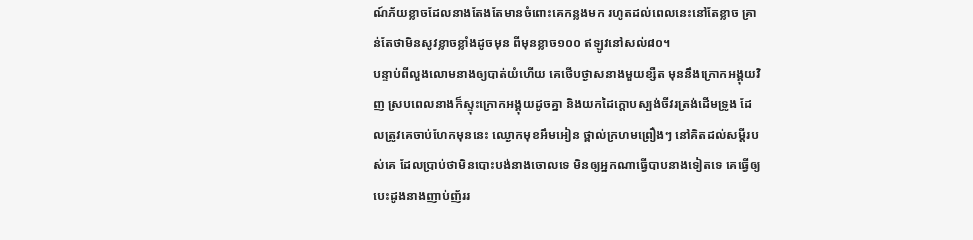ណ៍ភ័យខ្លាចដែលនាងតែងតែមានចំពោះគេកន្លងមក រហូតដល់ពេលនេះនៅតែខ្លាច គ្រាន់តែថាមិនសូវខ្លាចខ្លាំងដូចមុន ពីមុនខ្លាច១០០ ឥឡូវនៅសល់៨០។
បន្ទាប់ពីលួងលោមនាងឲ្យបាត់យំហើយ គេថើបថ្ងាសនាងមួយខ្សឺត មុននឹងក្រោកអង្គុយវិញ ស្របពេលនាងក៏ស្ទុះក្រោកអង្គុយដូចគ្នា និងយកដៃក្ដោបស្បង់ចីវរត្រង់ដើមទ្រូង ដែលត្រូវគេចាប់ហែកមុននេះ ឈ្ងោកមុខអឹមអៀន ថ្ពាល់ក្រហមព្រឿងៗ នៅគិតដល់សម្ដីរបស់គេ ដែលប្រាប់ថាមិនបោះបង់នាងចោលទេ មិនឲ្យអ្នកណាធ្វើបាបនាងទៀតទេ គេធ្វើឲ្យបេះដូងនាងញាប់ញ័ររ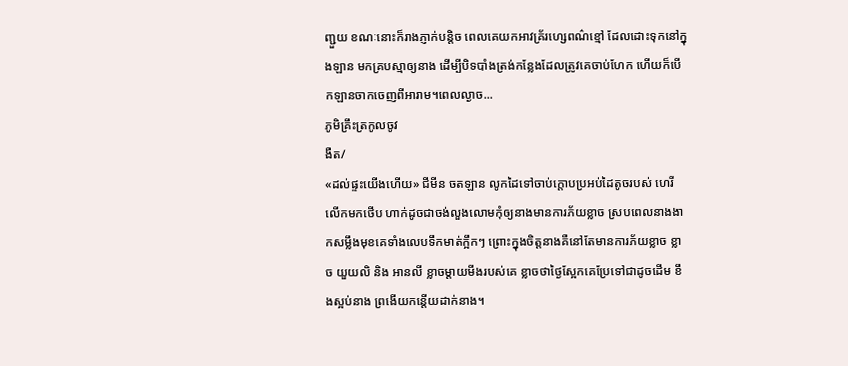ញ្ជួយ ខណៈនោះក៏រាងភ្ញាក់បន្តិច ពេលគេយកអាវគ្រ័រហ្សេពណ៌ខ្មៅ ដែលដោះទុកនៅក្នុងឡាន មកគ្របស្មាឲ្យនាង ដើម្បីបិទបាំងត្រង់កន្លែងដែលត្រូវគេចាប់ហែក ហើយក៏បើកឡានចាកចេញពីអារាម។ពេលល្ងាច...
ភូមិគ្រឹះត្រកូលចូវ
ងឺត/
«ដល់ផ្ទះយើងហើយ» ជីមីន ចតឡាន លូកដៃទៅចាប់ក្ដោបប្រអប់ដៃតូចរបស់ ហេរី លើកមកថើប ហាក់ដូចជាចង់លួងលោមកុំឲ្យនាងមានការភ័យខ្លាច ស្របពេលនាងងាកសម្លឹងមុខគេទាំងលេបទឹកមាត់ក្អឹកៗ ព្រោះក្នុងចិត្តនាងគឺនៅតែមានការភ័យខ្លាច ខ្លាច យួយលិ និង អានលី ខ្លាចម្ដាយមីងរបស់គេ ខ្លាចថាថ្ងៃស្អែកគេប្រែទៅជាដូចដើម ខឹងស្អប់នាង ព្រងើយកន្តើយដាក់នាង។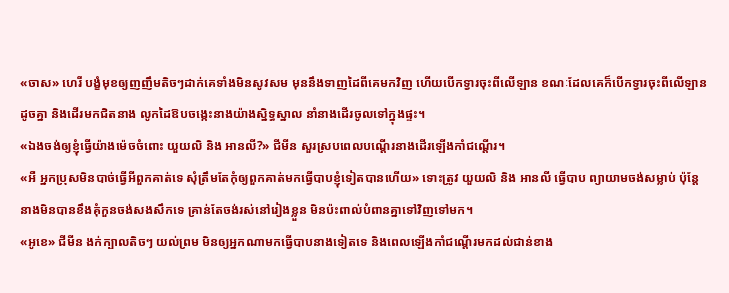«ចាស» ហេរី បង្ខំមុខឲ្យញញឹមតិចៗដាក់គេទាំងមិនសូវសម មុននឹងទាញដៃពីគេមកវិញ ហើយបើកទ្វារចុះពីលើឡាន ខណៈដែលគេក៏បើកទ្វារចុះពីលើឡានដូចគ្នា និងដើរមកជិតនាង លូកដៃឱបចង្កេះនាងយ៉ាងស្និទ្ធស្នាល នាំនាងដើរចូលទៅក្នុងផ្ទះ។
«ឯងចង់ឲ្យខ្ញុំធ្វើយ៉ាងម៉េចចំពោះ យួយលិ និង អានលី?» ជីមីន សួរស្របពេលបណ្ដើរនាងដើរឡើងកាំជណ្ដើរ។
«អឺ អ្នកប្រុសមិនបាច់ធ្វើអីពួកគាត់ទេ សុំត្រឹមតែកុំឲ្យពួកគាត់មកធ្វើបាបខ្ញុំទៀតបានហើយ» ទោះត្រូវ យួយលិ និង អានលី ធ្វើបាប ព្យាយាមចង់សម្លាប់ ប៉ុន្តែនាងមិនបានខឹងគុំកួនចង់សងសឹកទេ គ្រាន់តែចង់រស់នៅរៀងខ្លួន មិនប៉ះពាល់បំពានគ្នាទៅវិញទៅមក។
«អូខេ» ជីមីន ងក់ក្បាលតិចៗ យល់ព្រម មិនឲ្យអ្នកណាមកធ្វើបាបនាងទៀតទេ និងពេលឡើងកាំជណ្ដើរមកដល់ជាន់ខាង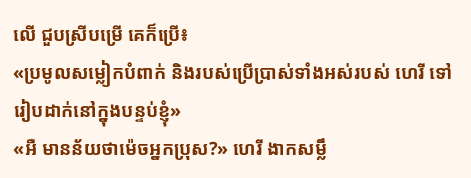លើ ជួបស្រីបម្រើ គេក៏ប្រើ៖
«ប្រមូលសម្លៀកបំពាក់ និងរបស់ប្រើប្រាស់ទាំងអស់របស់ ហេរី ទៅរៀបដាក់នៅក្នុងបន្ទប់ខ្ញុំ»
«អឺ មានន័យថាម៉េចអ្នកប្រុស?» ហេរី ងាកសម្លឹ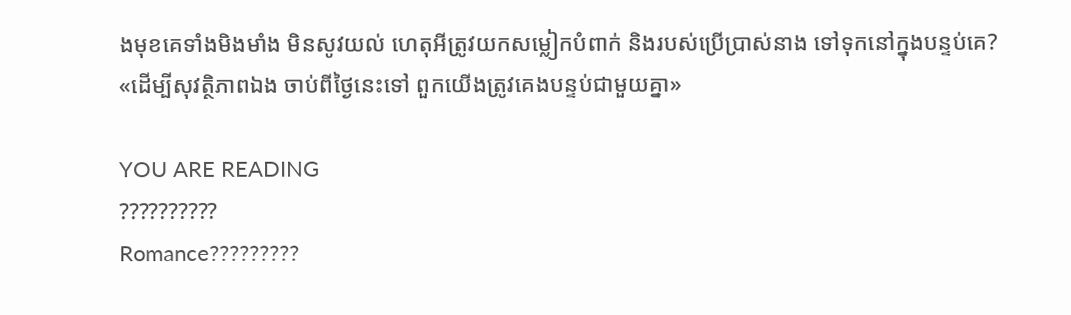ងមុខគេទាំងមិងមាំង មិនសូវយល់ ហេតុអីត្រូវយកសម្លៀកបំពាក់ និងរបស់ប្រើប្រាស់នាង ទៅទុកនៅក្នុងបន្ទប់គេ?
«ដើម្បីសុវត្ថិភាពឯង ចាប់ពីថ្ងៃនេះទៅ ពួកយើងត្រូវគេងបន្ទប់ជាមួយគ្នា»

YOU ARE READING
??????????
Romance?????????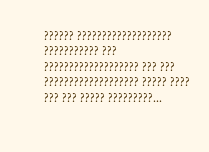?????? ??????????????????? ??????????? ??? ??????????????????? ??? ??? ??????????????????? ????? ???? ??? ??? ????? ?????????...